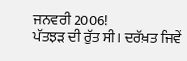ਜਨਵਰੀ 2006!
ਪੱਤਝੜ ਦੀ ਰੁੱਤ ਸੀ। ਦਰੱਖ਼ਤ ਜਿਵੇਂ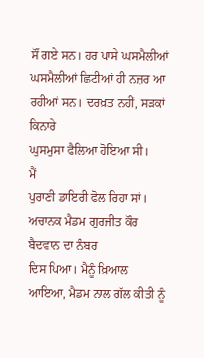ਸੌਂ ਗਏ ਸਨ। ਹਰ ਪਾਸੇ ਘਸਮੈਲੀਆਂ
ਘਸਮੈਲੀਆਂ ਛਿਟੀਆਂ ਹੀ ਨਜ਼ਰ ਆ ਰਹੀਆਂ ਸਨ। ਦਰਖ਼ਤ ਨਹੀਂ, ਸੜਕਾਂ ਕਿਨਾਰੇ
ਘੁਸਮੁਸਾ ਫੈਲਿਆ ਹੋਇਆ ਸੀ।
ਮੈਂ
ਪੁਰਾਣੀ ਡਾਇਰੀ ਫੋਲ ਰਿਹਾ ਸਾਂ। ਅਚਾਨਕ ਮੈਡਮ ਗੁਰਜੀਤ ਕੌਰ ਬੈਦਵਾਨ ਦਾ ਨੰਬਰ
ਦਿਸ ਪਿਆ। ਮੈਨੂੰ ਖ਼ਿਆਲ ਆਇਆ, ਮੈਡਮ ਨਾਲ ਗੱਲ ਕੀਤੀ ਨੂੰ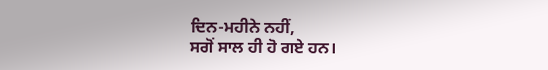ਦਿਨ-ਮਹੀਨੇ ਨਹੀਂ,
ਸਗੋਂ ਸਾਲ ਹੀ ਹੋ ਗਏ ਹਨ।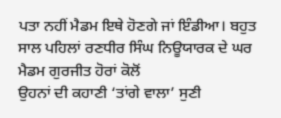ਪਤਾ ਨਹੀਂ ਮੈਡਮ ਇਥੇ ਹੋਣਗੇ ਜਾਂ ਇੰਡੀਆ। ਬਹੁਤ
ਸਾਲ ਪਹਿਲਾਂ ਰਣਧੀਰ ਸਿੰਘ ਨਿਊਯਾਰਕ ਦੇ ਘਰ ਮੈਡਮ ਗੁਰਜੀਤ ਹੋਰਾਂ ਕੋਲੋਂ
ਉਹਨਾਂ ਦੀ ਕਹਾਣੀ ‘ਤਾਂਗੇ ਵਾਲਾ’ ਸੁਣੀ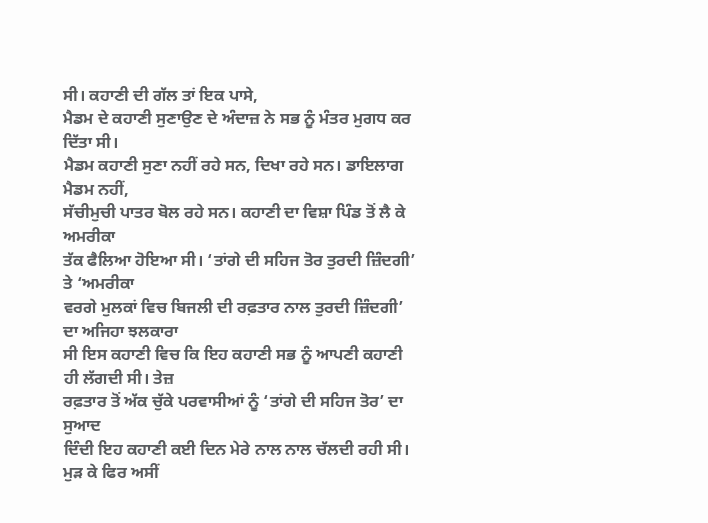ਸੀ। ਕਹਾਣੀ ਦੀ ਗੱਲ ਤਾਂ ਇਕ ਪਾਸੇ,
ਮੈਡਮ ਦੇ ਕਹਾਣੀ ਸੁਣਾਉਣ ਦੇ ਅੰਦਾਜ਼ ਨੇ ਸਭ ਨੂੰ ਮੰਤਰ ਮੁਗਧ ਕਰ ਦਿੱਤਾ ਸੀ।
ਮੈਡਮ ਕਹਾਣੀ ਸੁਣਾ ਨਹੀਂ ਰਹੇ ਸਨ, ਦਿਖਾ ਰਹੇ ਸਨ। ਡਾਇਲਾਗ ਮੈਡਮ ਨਹੀਂ,
ਸੱਚੀਮੁਚੀ ਪਾਤਰ ਬੋਲ ਰਹੇ ਸਨ। ਕਹਾਣੀ ਦਾ ਵਿਸ਼ਾ ਪਿੰਡ ਤੋਂ ਲੈ ਕੇ ਅਮਰੀਕਾ
ਤੱਕ ਫੈਲਿਆ ਹੋਇਆ ਸੀ। ‘ਤਾਂਗੇ ਦੀ ਸਹਿਜ ਤੋਰ ਤੁਰਦੀ ਜ਼ਿੰਦਗੀ’ ਤੇ ‘ਅਮਰੀਕਾ
ਵਰਗੇ ਮੁਲਕਾਂ ਵਿਚ ਬਿਜਲੀ ਦੀ ਰਫ਼ਤਾਰ ਨਾਲ ਤੁਰਦੀ ਜ਼ਿੰਦਗੀ’ ਦਾ ਅਜਿਹਾ ਝਲਕਾਰਾ
ਸੀ ਇਸ ਕਹਾਣੀ ਵਿਚ ਕਿ ਇਹ ਕਹਾਣੀ ਸਭ ਨੂੰ ਆਪਣੀ ਕਹਾਣੀ ਹੀ ਲੱਗਦੀ ਸੀ। ਤੇਜ਼
ਰਫ਼ਤਾਰ ਤੋਂ ਅੱਕ ਚੁੱਕੇ ਪਰਵਾਸੀਆਂ ਨੂੰ ‘ਤਾਂਗੇ ਦੀ ਸਹਿਜ ਤੋਰ’ ਦਾ ਸੁਆਦ
ਦਿੰਦੀ ਇਹ ਕਹਾਣੀ ਕਈ ਦਿਨ ਮੇਰੇ ਨਾਲ ਨਾਲ ਚੱਲਦੀ ਰਹੀ ਸੀ।
ਮੁੜ ਕੇ ਫਿਰ ਅਸੀਂ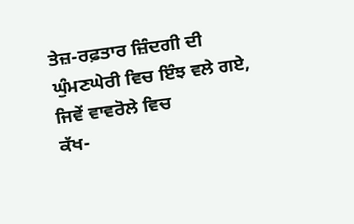ਤੇਜ਼-ਰਫ਼ਤਾਰ ਜ਼ਿੰਦਗੀ ਦੀ ਘੁੰਮਣਘੇਰੀ ਵਿਚ ਇੰਝ ਵਲੇ ਗਏ, ਜਿਵੇਂ ਵਾਵਰੋਲੇ ਵਿਚ
ਕੱਖ-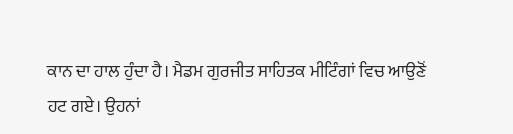ਕਾਨ ਦਾ ਹਾਲ ਹੁੰਦਾ ਹੈ। ਮੈਡਮ ਗੁਰਜੀਤ ਸਾਹਿਤਕ ਮੀਟਿੰਗਾਂ ਵਿਚ ਆਉਣੋਂ
ਹਟ ਗਏ। ਉਹਨਾਂ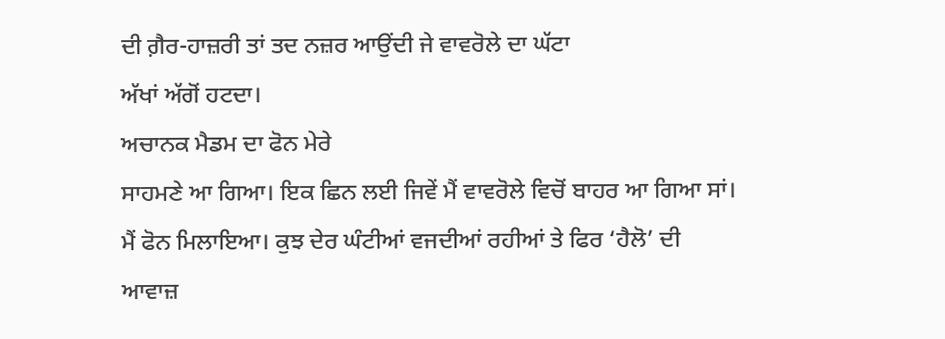ਦੀ ਗ਼ੈਰ-ਹਾਜ਼ਰੀ ਤਾਂ ਤਦ ਨਜ਼ਰ ਆਉਂਦੀ ਜੇ ਵਾਵਰੋਲੇ ਦਾ ਘੱਟਾ
ਅੱਖਾਂ ਅੱਗੋਂ ਹਟਦਾ।
ਅਚਾਨਕ ਮੈਡਮ ਦਾ ਫੋਨ ਮੇਰੇ
ਸਾਹਮਣੇ ਆ ਗਿਆ। ਇਕ ਛਿਨ ਲਈ ਜਿਵੇਂ ਮੈਂ ਵਾਵਰੋਲੇ ਵਿਚੋਂ ਬਾਹਰ ਆ ਗਿਆ ਸਾਂ।
ਮੈਂ ਫੋਨ ਮਿਲਾਇਆ। ਕੁਝ ਦੇਰ ਘੰਟੀਆਂ ਵਜਦੀਆਂ ਰਹੀਆਂ ਤੇ ਫਿਰ ‘ਹੈਲੋ’ ਦੀ
ਆਵਾਜ਼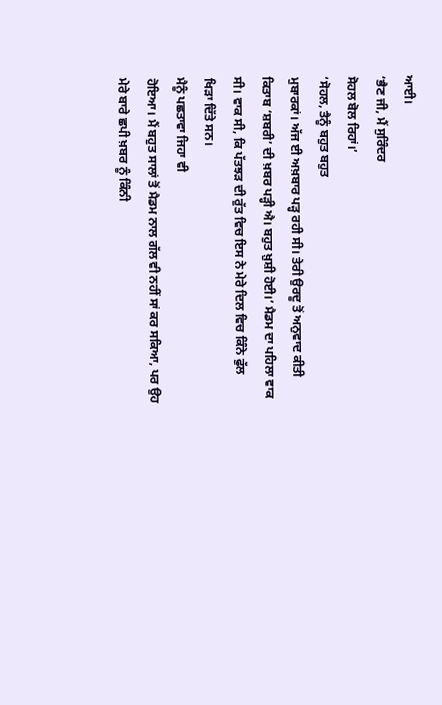ਆਈ।
‘ਭੈਣ ਜੀ, ਮੈਂ ਸੁਰਿੰਦਰ
ਸੋਹਲ ਬੋਲ ਰਿਹਾਂ।’
‘ਸੋਹਲ, ਤੈਨੂੰ ਬਹੁਤ ਬਹੁਤ
ਮੁਬਾਰਕਾਂ। ਅੱਜ ਈ ਅਖ਼ਬਾਰ ਪੜ੍ਹ ਰਹੀ ਸੀ। ਤੇਰੀ ਉਰਦੂ ਤੋਂ ਅਨੁਵਾਦ ਕੀਤੀ
ਕਿਤਾਬ ‘ਸ਼ਬਰੀ’ ਦੀ ਖ਼ਬਰ ਪੜ੍ਹੀ ਐ। ਬਹੁਤ ਖ਼ੁਸ਼ੀ ਹੋਈ।’ ਮੈਡਮ ਦਾ ਪਹਿਲਾ ਵਾਕ
ਸੀ। ਵਾਕ ਸੀ, ਕਿ ਪੱਤਝੜ ਦੀ ਰੁੱਤ ਵਿਚ ਇਸ ਨੇ ਮੇਰੇ ਦਿਲ ਵਿਚ ਕਿੰਨੇ ਫੁੱਲ
ਖਿੜਾ ਦਿੱਤੇ ਸਨ।
ਮੈਨੂੰ ਪਛਤਾਵਾ ਜਿਹਾ ਵੀ
ਹੋਇਆ। ਮੈਂ ਬਹੁਤ ਸਾਲਾਂ ਤੋਂ ਮੈਡਮ ਨਾਲ ਗੱਲ ਵੀ ਨਹੀਂ ਸਾਂ ਕਰ ਸਕਿਆ, ਪਰ ਉਹ
ਮੇਰੇ ਬਾਰੇ ਛਪੀ ਖ਼ਬਰ ਨੂੰ ਕਿੰਨੀ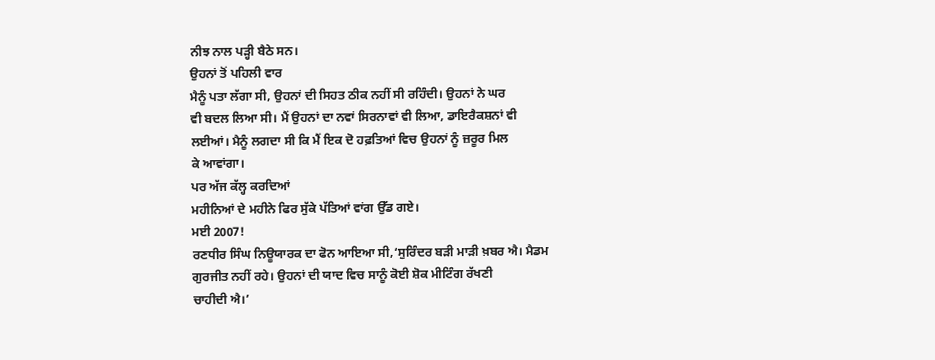ਨੀਝ ਨਾਲ ਪੜ੍ਹੀ ਬੈਠੇ ਸਨ।
ਉਹਨਾਂ ਤੋਂ ਪਹਿਲੀ ਵਾਰ
ਮੈਨੂੰ ਪਤਾ ਲੱਗਾ ਸੀ, ਉਹਨਾਂ ਦੀ ਸਿਹਤ ਠੀਕ ਨਹੀਂ ਸੀ ਰਹਿੰਦੀ। ਉਹਨਾਂ ਨੇ ਘਰ
ਵੀ ਬਦਲ ਲਿਆ ਸੀ। ਮੈਂ ਉਹਨਾਂ ਦਾ ਨਵਾਂ ਸਿਰਨਾਵਾਂ ਵੀ ਲਿਆ, ਡਾਇਰੈਕਸ਼ਨਾਂ ਵੀ
ਲਈਆਂ। ਮੈਨੂੰ ਲਗਦਾ ਸੀ ਕਿ ਮੈਂ ਇਕ ਦੋ ਹਫ਼ਤਿਆਂ ਵਿਚ ਉਹਨਾਂ ਨੂੰ ਜ਼ਰੂਰ ਮਿਲ
ਕੇ ਆਵਾਂਗਾ।
ਪਰ ਅੱਜ ਕੱਲ੍ਹ ਕਰਦਿਆਂ
ਮਹੀਨਿਆਂ ਦੇ ਮਹੀਨੇ ਫਿਰ ਸੁੱਕੇ ਪੱਤਿਆਂ ਵਾਂਗ ਉੱਡ ਗਏ।
ਮਈ 2007!
ਰਣਧੀਰ ਸਿੰਘ ਨਿਊਯਾਰਕ ਦਾ ਫੋਨ ਆਇਆ ਸੀ,‘ਸੁਰਿੰਦਰ ਬੜੀ ਮਾੜੀ ਖ਼ਬਰ ਐ। ਮੈਡਮ
ਗੁਰਜੀਤ ਨਹੀਂ ਰਹੇ। ਉਹਨਾਂ ਦੀ ਯਾਦ ਵਿਚ ਸਾਨੂੰ ਕੋਈ ਸ਼ੋਕ ਮੀਟਿੰਗ ਰੱਖਣੀ
ਚਾਹੀਦੀ ਐ।’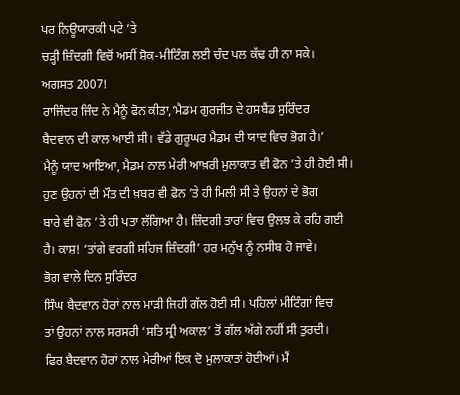ਪਰ ਨਿਊਯਾਰਕੀ ਪਟੇ ’ਤੇ
ਚੜ੍ਹੀ ਜ਼ਿੰਦਗੀ ਵਿਚੋਂ ਅਸੀਂ ਸ਼ੋਕ-ਮੀਟਿੰਗ ਲਈ ਚੰਦ ਪਲ ਕੱਢ ਹੀ ਨਾ ਸਕੇ।
ਅਗਸਤ 2007!
ਰਾਜਿੰਦਰ ਜਿੰਦ ਨੇ ਮੈਨੂੰ ਫੋਨ ਕੀਤਾ,‘ਮੈਡਮ ਗੁਰਜੀਤ ਦੇ ਹਸਬੈਂਡ ਸੁਰਿੰਦਰ
ਬੈਦਵਾਨ ਦੀ ਕਾਲ ਆਈ ਸੀ। ਵੱਡੇ ਗੁਰੂਘਰ ਮੈਡਮ ਦੀ ਯਾਦ ਵਿਚ ਭੋਗ ਹੈ।’
ਮੈਨੂੰ ਯਾਦ ਆਇਆ, ਮੈਡਮ ਨਾਲ ਮੇਰੀ ਆਖ਼ਰੀ ਮੁਲਾਕਾਤ ਵੀ ਫੋਨ ’ਤੇ ਹੀ ਹੋਈ ਸੀ।
ਹੁਣ ਉਹਨਾਂ ਦੀ ਮੌਤ ਦੀ ਖ਼ਬਰ ਵੀ ਫੋਨ ’ਤੇ ਹੀ ਮਿਲੀ ਸੀ ਤੇ ਉਹਨਾਂ ਦੇ ਭੋਗ
ਬਾਰੇ ਵੀ ਫੋਨ ’ਤੇ ਹੀ ਪਤਾ ਲੱਗਿਆ ਹੈ। ਜ਼ਿੰਦਗੀ ਤਾਰਾਂ ਵਿਚ ਉਲਝ ਕੇ ਰਹਿ ਗਈ
ਹੈ। ਕਾਸ਼! ‘ਤਾਂਗੇ ਵਰਗੀ ਸਹਿਜ ਜ਼ਿੰਦਗੀ’ ਹਰ ਮਨੁੱਖ ਨੂੰ ਨਸੀਬ ਹੋ ਜਾਵੇ।
ਭੋਗ ਵਾਲੇ ਦਿਨ ਸੁਰਿੰਦਰ
ਸਿੰਘ ਬੈਦਵਾਨ ਹੋਰਾਂ ਨਾਲ ਮਾੜੀ ਜਿਹੀ ਗੱਲ ਹੋਈ ਸੀ। ਪਹਿਲਾਂ ਮੀਟਿੰਗਾਂ ਵਿਚ
ਤਾਂ ਉਹਨਾਂ ਨਾਲ ਸਰਸਰੀ ‘ਸਤਿ ਸ੍ਰੀ ਅਕਾਲ’ ਤੋਂ ਗੱਲ ਅੱਗੇ ਨਹੀਂ ਸੀ ਤੁਰਦੀ।
ਫਿਰ ਬੈਦਵਾਨ ਹੋਰਾਂ ਨਾਲ ਮੇਰੀਆਂ ਇਕ ਦੋ ਮੁਲਾਕਾਤਾਂ ਹੋਈਆਂ। ਮੈਂ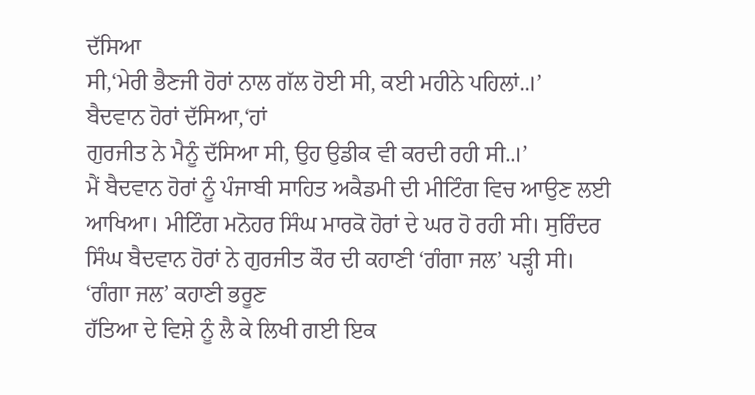ਦੱਸਿਆ
ਸੀ,‘ਮੇਰੀ ਭੈਣਜੀ ਹੋਰਾਂ ਨਾਲ ਗੱਲ ਹੋਈ ਸੀ, ਕਈ ਮਹੀਨੇ ਪਹਿਲਾਂ..।’
ਬੈਦਵਾਨ ਹੋਰਾਂ ਦੱਸਿਆ,‘ਹਾਂ
ਗੁਰਜੀਤ ਨੇ ਮੈਨੂੰ ਦੱਸਿਆ ਸੀ, ਉਹ ਉਡੀਕ ਵੀ ਕਰਦੀ ਰਹੀ ਸੀ..।’
ਮੈਂ ਬੈਦਵਾਨ ਹੋਰਾਂ ਨੂੰ ਪੰਜਾਬੀ ਸਾਹਿਤ ਅਕੈਡਮੀ ਦੀ ਮੀਟਿੰਗ ਵਿਚ ਆਉਣ ਲਈ
ਆਖਿਆ। ਮੀਟਿੰਗ ਮਨੋਹਰ ਸਿੰਘ ਮਾਰਕੋ ਹੋਰਾਂ ਦੇ ਘਰ ਹੋ ਰਹੀ ਸੀ। ਸੁਰਿੰਦਰ
ਸਿੰਘ ਬੈਦਵਾਨ ਹੋਰਾਂ ਨੇ ਗੁਰਜੀਤ ਕੌਰ ਦੀ ਕਹਾਣੀ ‘ਗੰਗਾ ਜਲ’ ਪੜ੍ਹੀ ਸੀ।
‘ਗੰਗਾ ਜਲ’ ਕਹਾਣੀ ਭਰੂਣ
ਹੱਤਿਆ ਦੇ ਵਿਸ਼ੇ ਨੂੰ ਲੈ ਕੇ ਲਿਖੀ ਗਈ ਇਕ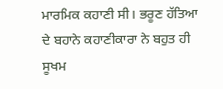ਮਾਰਮਿਕ ਕਹਾਣੀ ਸੀ। ਭਰੂਣ ਹੱਤਿਆ
ਦੇ ਬਹਾਨੇ ਕਹਾਣੀਕਾਰਾ ਨੇ ਬਹੁਤ ਹੀ ਸੂਖਮ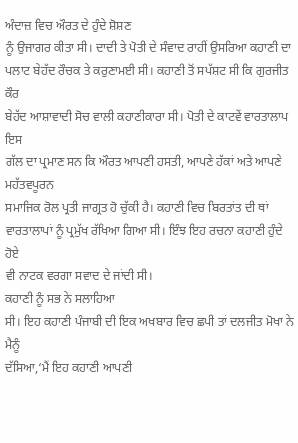ਅੰਦਾਜ਼ ਵਿਚ ਔਰਤ ਦੇ ਹੁੰਦੇ ਸ਼ੋਸ਼ਣ
ਨੂੰ ਉਜਾਗਰ ਕੀਤਾ ਸੀ। ਦਾਦੀ ਤੇ ਪੋਤੀ ਦੇ ਸੰਵਾਦ ਰਾਹੀਂ ਉਸਰਿਆ ਕਹਾਣੀ ਦਾ
ਪਲਾਟ ਬੇਹੱਦ ਰੌਚਕ ਤੇ ਕਰੁਣਾਮਈ ਸੀ। ਕਹਾਣੀ ਤੋਂ ਸਪੱਸ਼ਟ ਸੀ ਕਿ ਗੁਰਜੀਤ ਕੌਰ
ਬੇਹੱਦ ਆਸ਼ਾਵਾਦੀ ਸੋਚ ਵਾਲੀ ਕਹਾਣੀਕਾਰਾ ਸੀ। ਪੋਤੀ ਦੇ ਕਾਟਵੇਂ ਵਾਰਤਾਲਾਪ ਇਸ
ਗੱਲ ਦਾ ਪ੍ਰਮਾਣ ਸਨ ਕਿ ਔਰਤ ਆਪਣੀ ਹਸਤੀ, ਆਪਣੇ ਹੱਕਾਂ ਅਤੇ ਆਪਣੇ ਮਹੱਤਵਪੂਰਨ
ਸਮਾਜਿਕ ਰੋਲ ਪ੍ਰਤੀ ਜਾਗ੍ਰਤ ਹੋ ਚੁੱਕੀ ਹੈ। ਕਹਾਣੀ ਵਿਚ ਬਿਰਤਾਂਤ ਦੀ ਥਾਂ
ਵਾਰਤਾਲਾਪਾਂ ਨੂੰ ਪ੍ਰਮੁੱਖ ਰੱਖਿਆ ਗਿਆ ਸੀ। ਇੰਝ ਇਹ ਰਚਨਾ ਕਹਾਣੀ ਹੁੰਦੇ ਹੋਏ
ਵੀ ਨਾਟਕ ਵਰਗਾ ਸਵਾਦ ਦੇ ਜਾਂਦੀ ਸੀ।
ਕਹਾਣੀ ਨੂੰ ਸਭ ਨੇ ਸਲਾਹਿਆ
ਸੀ। ਇਹ ਕਹਾਣੀ ਪੰਜਾਬੀ ਦੀ ਇਕ ਅਖਬਾਰ ਵਿਚ ਛਪੀ ਤਾਂ ਦਲਜੀਤ ਮੋਖਾ ਨੇ ਮੈਨੂੰ
ਦੱਸਿਆ,‘ਮੈਂ ਇਹ ਕਹਾਣੀ ਆਪਣੀ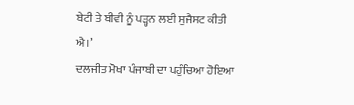ਬੇਟੀ ਤੇ ਬੀਵੀ ਨੂੰ ਪੜ੍ਹਨ ਲਈ ਸੁਜੈਸਟ ਕੀਤੀ
ਐ।’
ਦਲਜੀਤ ਮੋਖਾ ਪੰਜਾਬੀ ਦਾ ਪਹੁੰਚਿਆ ਹੋਇਆ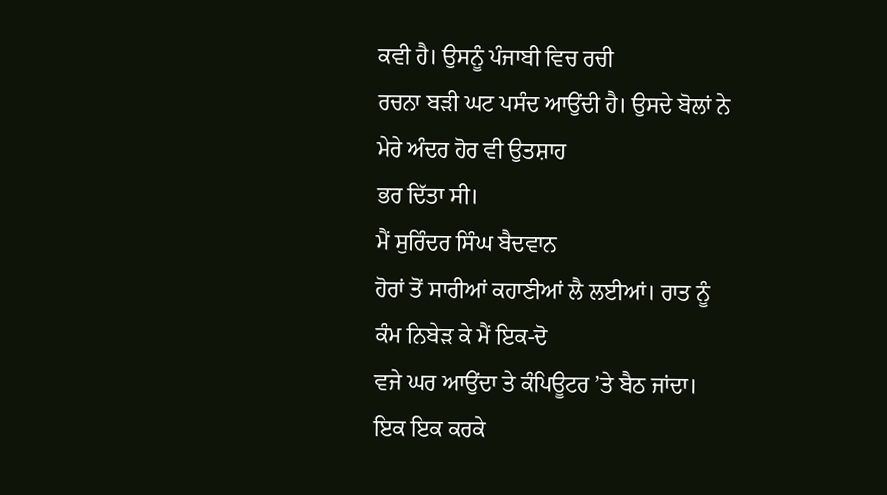ਕਵੀ ਹੈ। ਉਸਨੂੰ ਪੰਜਾਬੀ ਵਿਚ ਰਚੀ
ਰਚਨਾ ਬੜੀ ਘਟ ਪਸੰਦ ਆਉਂਦੀ ਹੈ। ਉਸਦੇ ਬੋਲਾਂ ਨੇ ਮੇਰੇ ਅੰਦਰ ਹੋਰ ਵੀ ਉਤਸ਼ਾਹ
ਭਰ ਦਿੱਤਾ ਸੀ।
ਮੈਂ ਸੁਰਿੰਦਰ ਸਿੰਘ ਬੈਦਵਾਨ
ਹੋਰਾਂ ਤੋਂ ਸਾਰੀਆਂ ਕਹਾਣੀਆਂ ਲੈ ਲਈਆਂ। ਰਾਤ ਨੂੰ ਕੰਮ ਨਿਬੇੜ ਕੇ ਮੈਂ ਇਕ-ਦੋ
ਵਜੇ ਘਰ ਆਉਂਦਾ ਤੇ ਕੰਪਿਊਟਰ ’ਤੇ ਬੈਠ ਜਾਂਦਾ। ਇਕ ਇਕ ਕਰਕੇ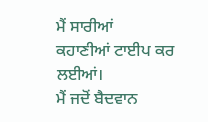ਮੈਂ ਸਾਰੀਆਂ
ਕਹਾਣੀਆਂ ਟਾਈਪ ਕਰ ਲਈਆਂ।
ਮੈਂ ਜਦੋਂ ਬੈਦਵਾਨ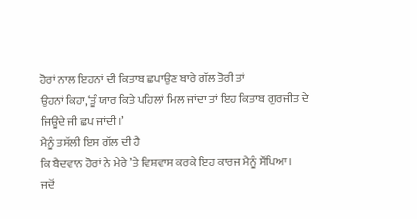ਹੋਰਾਂ ਨਾਲ ਇਹਨਾਂ ਦੀ ਕਿਤਾਬ ਛਪਾਉਣ ਬਾਰੇ ਗੱਲ ਤੋਰੀ ਤਾਂ
ਉਹਨਾਂ ਕਿਹਾ,‘ਤੂੰ ਯਾਰ ਕਿਤੇ ਪਹਿਲਾਂ ਮਿਲ ਜਾਂਦਾ ਤਾਂ ਇਹ ਕਿਤਾਬ ਗੁਰਜੀਤ ਦੇ
ਜਿਊਂਦੇ ਜੀ ਛਪ ਜਾਂਦੀ।’
ਮੈਨੂੰ ਤਸੱਲੀ ਇਸ ਗੱਲ ਦੀ ਹੈ
ਕਿ ਬੈਦਵਾਨ ਹੋਰਾਂ ਨੇ ਮੇਰੇ ’ਤੇ ਵਿਸ਼ਵਾਸ ਕਰਕੇ ਇਹ ਕਾਰਜ ਮੈਨੂੰ ਸੌਂਪਿਆ।
ਜਦੋਂ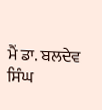ਮੈਂ ਡਾ. ਬਲਦੇਵ ਸਿੰਘ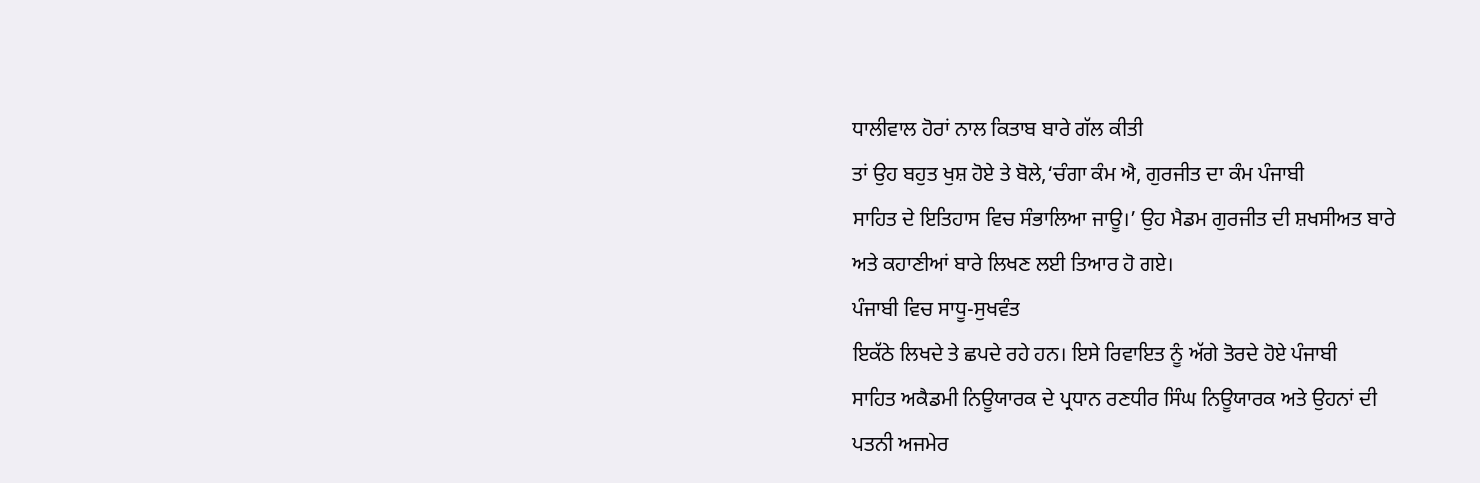ਧਾਲੀਵਾਲ ਹੋਰਾਂ ਨਾਲ ਕਿਤਾਬ ਬਾਰੇ ਗੱਲ ਕੀਤੀ
ਤਾਂ ਉਹ ਬਹੁਤ ਖੁਸ਼ ਹੋਏ ਤੇ ਬੋਲੇ,‘ਚੰਗਾ ਕੰਮ ਐ, ਗੁਰਜੀਤ ਦਾ ਕੰਮ ਪੰਜਾਬੀ
ਸਾਹਿਤ ਦੇ ਇਤਿਹਾਸ ਵਿਚ ਸੰਭਾਲਿਆ ਜਾਊ।’ ਉਹ ਮੈਡਮ ਗੁਰਜੀਤ ਦੀ ਸ਼ਖਸੀਅਤ ਬਾਰੇ
ਅਤੇ ਕਹਾਣੀਆਂ ਬਾਰੇ ਲਿਖਣ ਲਈ ਤਿਆਰ ਹੋ ਗਏ।
ਪੰਜਾਬੀ ਵਿਚ ਸਾਧੂ-ਸੁਖਵੰਤ
ਇਕੱਠੇ ਲਿਖਦੇ ਤੇ ਛਪਦੇ ਰਹੇ ਹਨ। ਇਸੇ ਰਿਵਾਇਤ ਨੂੰ ਅੱਗੇ ਤੋਰਦੇ ਹੋਏ ਪੰਜਾਬੀ
ਸਾਹਿਤ ਅਕੈਡਮੀ ਨਿਊਯਾਰਕ ਦੇ ਪ੍ਰਧਾਨ ਰਣਧੀਰ ਸਿੰਘ ਨਿਊਯਾਰਕ ਅਤੇ ਉਹਨਾਂ ਦੀ
ਪਤਨੀ ਅਜਮੇਰ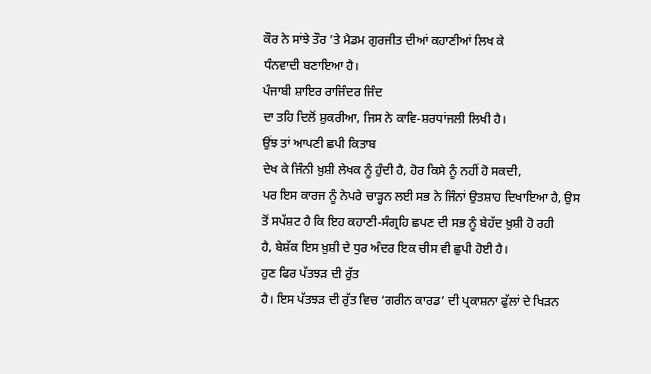ਕੌਰ ਨੇ ਸਾਂਝੇ ਤੌਰ ’ਤੇ ਮੈਡਮ ਗੁਰਜੀਤ ਦੀਆਂ ਕਹਾਣੀਆਂ ਲਿਖ ਕੇ
ਧੰਨਵਾਦੀ ਬਣਾਇਆ ਹੈ।
ਪੰਜਾਬੀ ਸ਼ਾਇਰ ਰਾਜਿੰਦਰ ਜਿੰਦ
ਦਾ ਤਹਿ ਦਿਲੋਂ ਸ਼ੁਕਰੀਆ, ਜਿਸ ਨੇ ਕਾਵਿ-ਸ਼ਰਧਾਂਜਲੀ ਲਿਖੀ ਹੈ।
ਉਂਝ ਤਾਂ ਆਪਣੀ ਛਪੀ ਕਿਤਾਬ
ਦੇਖ ਕੇ ਜਿੰਨੀ ਖ਼ੁਸ਼ੀ ਲੇਖਕ ਨੂੰ ਹੁੰਦੀ ਹੈ, ਹੋਰ ਕਿਸੇ ਨੂੰ ਨਹੀਂ ਹੋ ਸਕਦੀ,
ਪਰ ਇਸ ਕਾਰਜ ਨੂੰ ਨੇਪਰੇ ਚਾੜ੍ਹਨ ਲਈ ਸਭ ਨੇ ਜਿੰਨਾਂ ਉਤਸ਼ਾਹ ਦਿਖਾਇਆ ਹੈ, ਉਸ
ਤੋਂ ਸਪੱਸ਼ਟ ਹੈ ਕਿ ਇਹ ਕਹਾਣੀ-ਸੰਗ੍ਰਹਿ ਛਪਣ ਦੀ ਸਭ ਨੂੰ ਬੇਹੱਦ ਖ਼ੁਸ਼ੀ ਹੋ ਰਹੀ
ਹੈ, ਬੇਸ਼ੱਕ ਇਸ ਖ਼ੁਸ਼ੀ ਦੇ ਧੁਰ ਅੰਦਰ ਇਕ ਚੀਸ ਵੀ ਛੁਪੀ ਹੋਈ ਹੈ।
ਹੁਣ ਫਿਰ ਪੱਤਝੜ ਦੀ ਰੁੱਤ
ਹੈ। ਇਸ ਪੱਤਝੜ ਦੀ ਰੁੱਤ ਵਿਚ ‘ਗਰੀਨ ਕਾਰਡ’ ਦੀ ਪ੍ਰਕਾਸ਼ਨਾ ਫੁੱਲਾਂ ਦੇ ਖਿੜਨ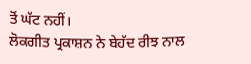ਤੋਂ ਘੱਟ ਨਹੀਂ।
ਲੋਕਗੀਤ ਪ੍ਰਕਾਸ਼ਨ ਨੇ ਬੇਹੱਦ ਰੀਝ ਨਾਲ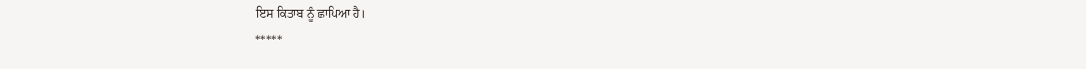ਇਸ ਕਿਤਾਬ ਨੂੰ ਛਾਪਿਆ ਹੈ।
*****